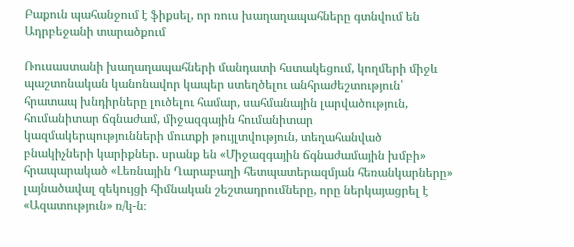Բաքուն պահանջում է ֆիքսել, որ ռուս խաղաղապահները գտնվում են Ադրբեջանի տարածքում

Ռուսաստանի խաղաղապահների մանդատի հստակեցում, կողմերի միջև պաշտոնական կանոնավոր կապեր ստեղծելու անհրաժեշտություն՝ հրատապ խնդիրները լուծելու համար, սահմանային լարվածություն, հումանիտար ճգնաժամ, միջազգային հումանիտար կազմակերպությունների մուտքի թույլտվություն, տեղահանված բնակիչների կարիքներ. սրանք են «Միջազգային ճգնաժամային խմբի» հրապարակած «Լեռնային Ղարաբաղի հետպատերազմյան հեռանկարները» լայնածավալ զեկույցի հիմնական շեշտադրումները, որը ներկայացրել է «Ազատություն» ռ/կ-ն։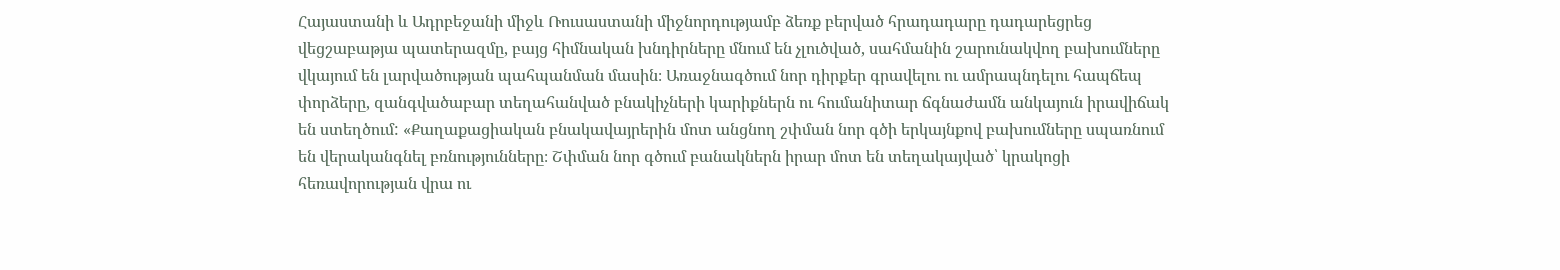Հայաստանի և Ադրբեջանի միջև Ռուսաստանի միջնորդությամբ ձեռք բերված հրադադարը դադարեցրեց վեցշաբաթյա պատերազմը, բայց հիմնական խնդիրները մնում են չլուծված, սահմանին շարունակվող բախումները վկայում են լարվածության պահպանման մասին։ Առաջնագծում նոր դիրքեր գրավելու ու ամրապնդելու հապճեպ փորձերը, զանգվածաբար տեղահանված բնակիչների կարիքներն ու հումանիտար ճգնաժամն անկայուն իրավիճակ են ստեղծում: «Քաղաքացիական բնակավայրերին մոտ անցնող շփման նոր գծի երկայնքով բախումները սպառնում են վերականգնել բռնությունները։ Շփման նոր գծում բանակներն իրար մոտ են տեղակայված՝ կրակոցի հեռավորության վրա ու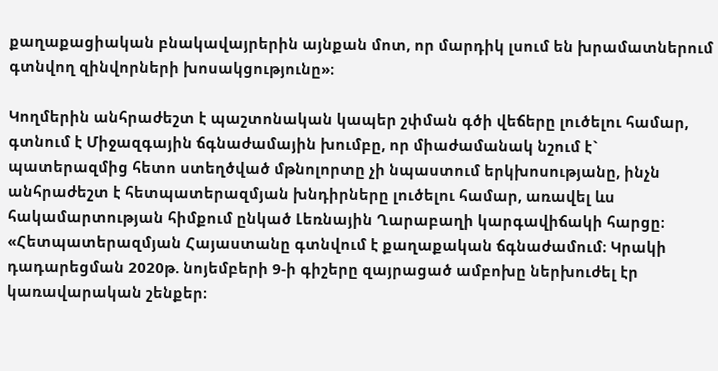քաղաքացիական բնակավայրերին այնքան մոտ, որ մարդիկ լսում են խրամատներում գտնվող զինվորների խոսակցությունը»։

Կողմերին անհրաժեշտ է պաշտոնական կապեր շփման գծի վեճերը լուծելու համար, գտնում է Միջազգային ճգնաժամային խումբը, որ միաժամանակ նշում է` պատերազմից հետո ստեղծված մթնոլորտը չի նպաստում երկխոսությանը, ինչն անհրաժեշտ է հետպատերազմյան խնդիրները լուծելու համար, առավել ևս հակամարտության հիմքում ընկած Լեռնային Ղարաբաղի կարգավիճակի հարցը։ «Հետպատերազմյան Հայաստանը գտնվում է քաղաքական ճգնաժամում։ Կրակի դադարեցման 2020թ. նոյեմբերի 9-ի գիշերը զայրացած ամբոխը ներխուժել էր կառավարական շենքեր։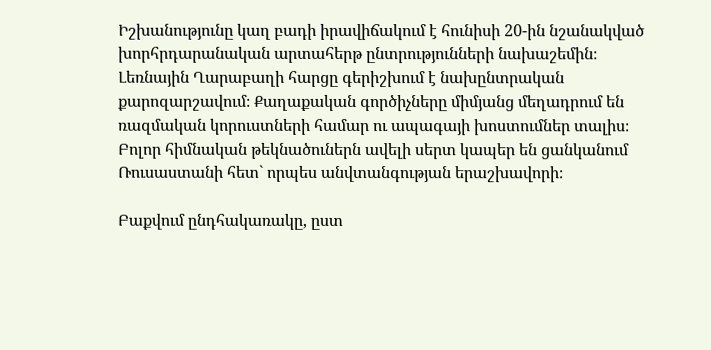Իշխանությունը կաղ բադի իրավիճակում է հունիսի 20-ին նշանակված խորհրդարանական արտահերթ ընտրությունների նախաշեմին։ Լեռնային Ղարաբաղի հարցը գերիշխում է նախընտրական քարոզարշավում։ Քաղաքական գործիչները միմյանց մեղադրում են ռազմական կորուստների համար ու ապագայի խոստումներ տալիս։ Բոլոր հիմնական թեկնածուներն ավելի սերտ կապեր են ցանկանում Ռուսաստանի հետ` որպես անվտանգության երաշխավորի։

Բաքվում ընդհակառակը, ըստ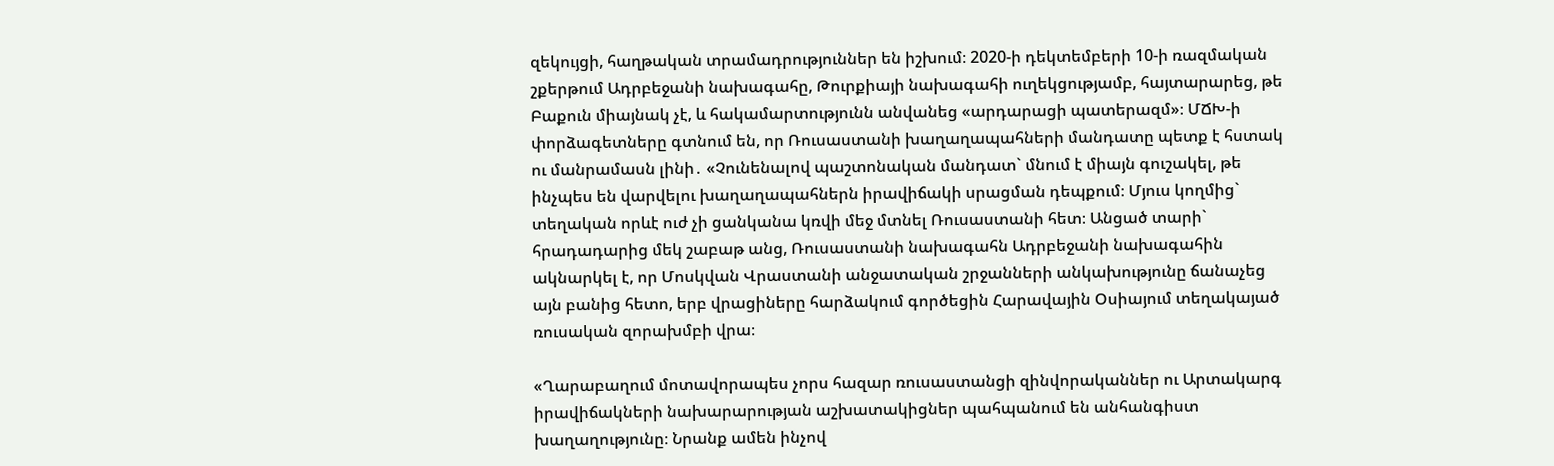զեկույցի, հաղթական տրամադրություններ են իշխում։ 2020-ի դեկտեմբերի 10-ի ռազմական շքերթում Ադրբեջանի նախագահը, Թուրքիայի նախագահի ուղեկցությամբ, հայտարարեց, թե Բաքուն միայնակ չէ, և հակամարտությունն անվանեց «արդարացի պատերազմ»։ ՄՃԽ-ի փորձագետները գտնում են, որ Ռուսաստանի խաղաղապահների մանդատը պետք է հստակ ու մանրամասն լինի․ «Չունենալով պաշտոնական մանդատ` մնում է միայն գուշակել, թե ինչպես են վարվելու խաղաղապահներն իրավիճակի սրացման դեպքում։ Մյուս կողմից` տեղական որևէ ուժ չի ցանկանա կռվի մեջ մտնել Ռուսաստանի հետ։ Անցած տարի` հրադադարից մեկ շաբաթ անց, Ռուսաստանի նախագահն Ադրբեջանի նախագահին ակնարկել է, որ Մոսկվան Վրաստանի անջատական շրջանների անկախությունը ճանաչեց այն բանից հետո, երբ վրացիները հարձակում գործեցին Հարավային Օսիայում տեղակայած ռուսական զորախմբի վրա։

«Ղարաբաղում մոտավորապես չորս հազար ռուսաստանցի զինվորականներ ու Արտակարգ իրավիճակների նախարարության աշխատակիցներ պահպանում են անհանգիստ խաղաղությունը։ Նրանք ամեն ինչով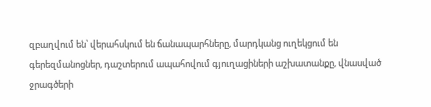զբաղվում են՝ վերահսկում են ճանապարհները, մարդկանց ուղեկցում են գերեզմանոցներ, դաշտերում ապահովում գյուղացիների աշխատանքը, վնասված ջրագծերի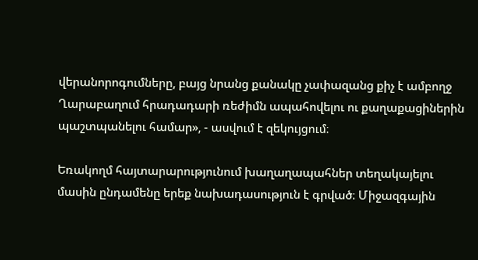վերանորոգումները, բայց նրանց քանակը չափազանց քիչ է ամբողջ Ղարաբաղում հրադադարի ռեժիմն ապահովելու ու քաղաքացիներին պաշտպանելու համար», - ասվում է զեկույցում։

Եռակողմ հայտարարությունում խաղաղապահներ տեղակայելու մասին ընդամենը երեք նախադասություն է գրված։ Միջազգային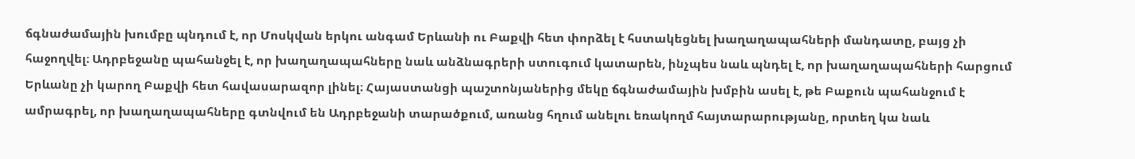ճգնաժամային խումբը պնդում է, որ Մոսկվան երկու անգամ Երևանի ու Բաքվի հետ փորձել է հստակեցնել խաղաղապահների մանդատը, բայց չի հաջողվել։ Ադրբեջանը պահանջել է, որ խաղաղապահները նաև անձնագրերի ստուգում կատարեն, ինչպես նաև պնդել է, որ խաղաղապահների հարցում Երևանը չի կարող Բաքվի հետ հավասարազոր լինել։ Հայաստանցի պաշտոնյաներից մեկը ճգնաժամային խմբին ասել է, թե Բաքուն պահանջում է ամրագրել, որ խաղաղապահները գտնվում են Ադրբեջանի տարածքում, առանց հղում անելու եռակողմ հայտարարությանը, որտեղ կա նաև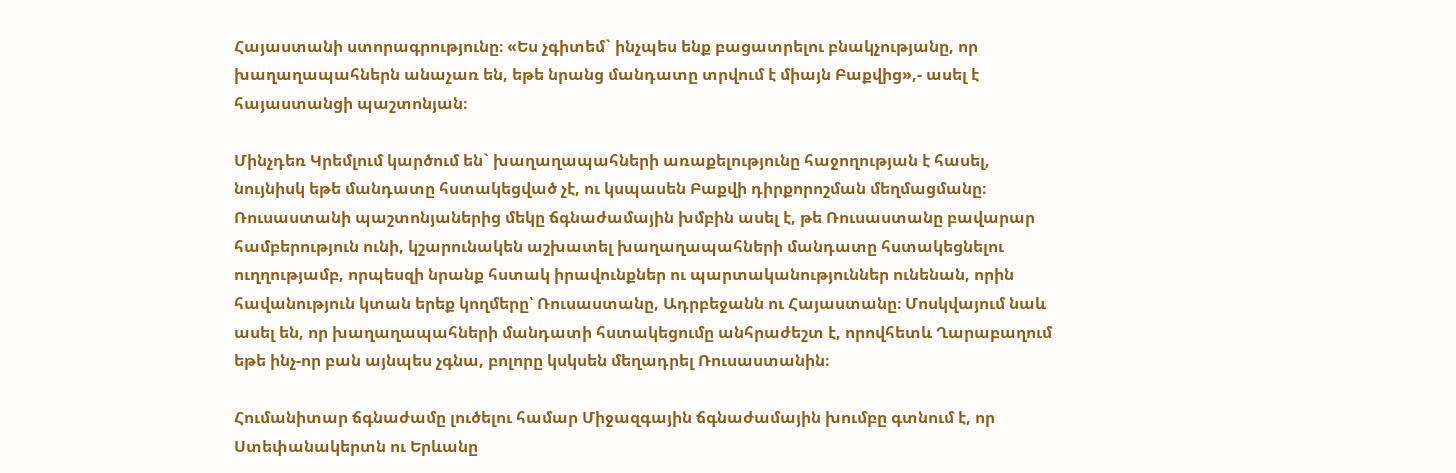Հայաստանի ստորագրությունը։ «Ես չգիտեմ` ինչպես ենք բացատրելու բնակչությանը, որ խաղաղապահներն անաչառ են, եթե նրանց մանդատը տրվում է միայն Բաքվից»,- ասել է հայաստանցի պաշտոնյան։

Մինչդեռ Կրեմլում կարծում են` խաղաղապահների առաքելությունը հաջողության է հասել, նույնիսկ եթե մանդատը հստակեցված չէ, ու կսպասեն Բաքվի դիրքորոշման մեղմացմանը։ Ռուսաստանի պաշտոնյաներից մեկը ճգնաժամային խմբին ասել է, թե Ռուսաստանը բավարար համբերություն ունի, կշարունակեն աշխատել խաղաղապահների մանդատը հստակեցնելու ուղղությամբ, որպեսզի նրանք հստակ իրավունքներ ու պարտականություններ ունենան, որին հավանություն կտան երեք կողմերը՝ Ռուսաստանը, Ադրբեջանն ու Հայաստանը։ Մոսկվայում նաև ասել են, որ խաղաղապահների մանդատի հստակեցումը անհրաժեշտ է, որովհետև Ղարաբաղում եթե ինչ-որ բան այնպես չգնա, բոլորը կսկսեն մեղադրել Ռուսաստանին։

Հումանիտար ճգնաժամը լուծելու համար Միջազգային ճգնաժամային խումբը գտնում է, որ Ստեփանակերտն ու Երևանը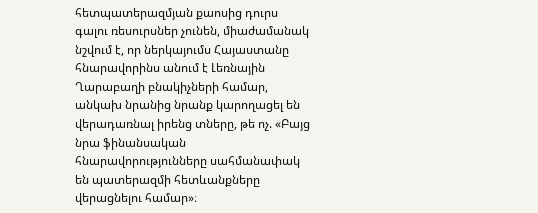հետպատերազմյան քաոսից դուրս գալու ռեսուրսներ չունեն, միաժամանակ նշվում է, որ ներկայումս Հայաստանը հնարավորինս անում է Լեռնային Ղարաբաղի բնակիչների համար, անկախ նրանից նրանք կարողացել են վերադառնալ իրենց տները, թե ոչ. «Բայց նրա ֆինանսական հնարավորությունները սահմանափակ են պատերազմի հետևանքները վերացնելու համար»։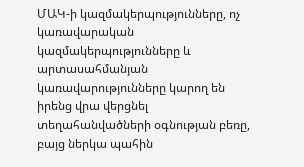ՄԱԿ-ի կազմակերպությունները, ոչ կառավարական կազմակերպությունները և արտասահմանյան կառավարությունները կարող են իրենց վրա վերցնել տեղահանվածների օգնության բեռը, բայց ներկա պահին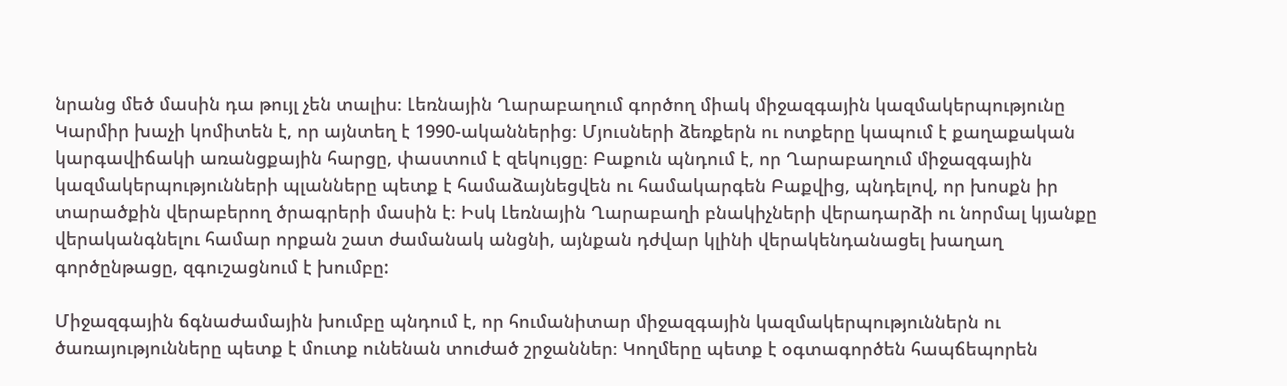նրանց մեծ մասին դա թույլ չեն տալիս։ Լեռնային Ղարաբաղում գործող միակ միջազգային կազմակերպությունը Կարմիր խաչի կոմիտեն է, որ այնտեղ է 1990-ականներից։ Մյուսների ձեռքերն ու ոտքերը կապում է քաղաքական կարգավիճակի առանցքային հարցը, փաստում է զեկույցը։ Բաքուն պնդում է, որ Ղարաբաղում միջազգային կազմակերպությունների պլանները պետք է համաձայնեցվեն ու համակարգեն Բաքվից, պնդելով, որ խոսքն իր տարածքին վերաբերող ծրագրերի մասին է։ Իսկ Լեռնային Ղարաբաղի բնակիչների վերադարձի ու նորմալ կյանքը վերականգնելու համար որքան շատ ժամանակ անցնի, այնքան դժվար կլինի վերակենդանացել խաղաղ գործընթացը, զգուշացնում է խումբը:

Միջազգային ճգնաժամային խումբը պնդում է, որ հումանիտար միջազգային կազմակերպություններն ու ծառայությունները պետք է մուտք ունենան տուժած շրջաններ։ Կողմերը պետք է օգտագործեն հապճեպորեն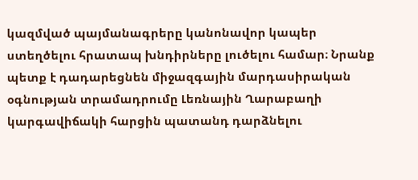կազմված պայմանագրերը կանոնավոր կապեր ստեղծելու հրատապ խնդիրները լուծելու համար։ Նրանք պետք է դադարեցնեն միջազգային մարդասիրական օգնության տրամադրումը Լեռնային Ղարաբաղի կարգավիճակի հարցին պատանդ դարձնելու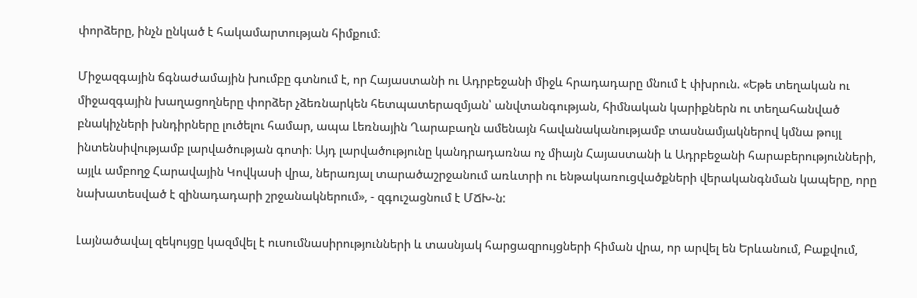փորձերը, ինչն ընկած է հակամարտության հիմքում։

Միջազգային ճգնաժամային խումբը գտնում է, որ Հայաստանի ու Ադրբեջանի միջև հրադադարը մնում է փխրուն. «Եթե տեղական ու միջազգային խաղացողները փորձեր չձեռնարկեն հետպատերազմյան՝ անվտանգության, հիմնական կարիքներն ու տեղահանված բնակիչների խնդիրները լուծելու համար, ապա Լեռնային Ղարաբաղն ամենայն հավանականությամբ տասնամյակներով կմնա թույլ ինտենսիվությամբ լարվածության գոտի։ Այդ լարվածությունը կանդրադառնա ոչ միայն Հայաստանի և Ադրբեջանի հարաբերությունների, այլև ամբողջ Հարավային Կովկասի վրա, ներառյալ տարածաշրջանում առևտրի ու ենթակառուցվածքների վերականգնման կապերը, որը նախատեսված է զինադադարի շրջանակներում», - զգուշացնում է ՄՃԽ-ն:

Լայնածավալ զեկույցը կազմվել է ուսումնասիրությունների և տասնյակ հարցազրույցների հիման վրա, որ արվել են Երևանում, Բաքվում,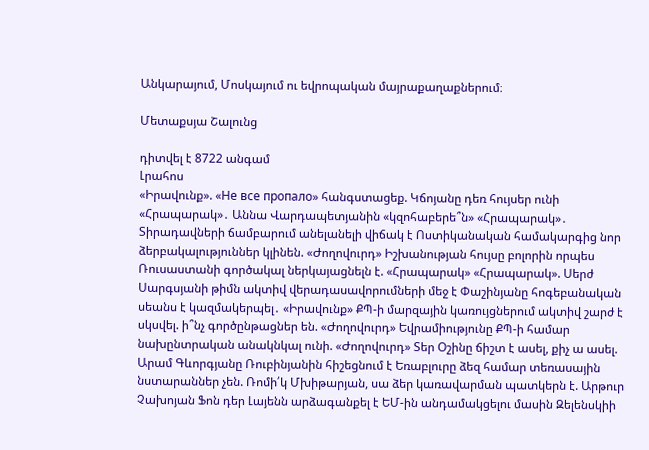Անկարայում, Մոսկայում ու եվրոպական մայրաքաղաքներում։

Մետաքսյա Շալունց

դիտվել է 8722 անգամ
Լրահոս
«Իրավունք». «Не все пропало» հանգստացեք. Կճոյանը դեռ հույսեր ունի «Հրապարակ»․ Աննա Վարդապետյանին «կզոհաբերե՞ն» «Հրապարակ»․ Տիրադավների ճամբարում անելանելի վիճակ է Ոստիկանական համակարգից նոր ձերբակալություններ կլինեն. «Ժողովուրդ» Իշխանության հույսը բոլորին որպես Ռուսաստանի գործակալ ներկայացնելն է. «Հրապարակ» «Հրապարակ». Սերժ Սարգսյանի թիմն ակտիվ վերադասավորումների մեջ է Փաշինյանը հոգեբանական սեանս է կազմակերպել․ «Իրավունք» ՔՊ-ի մարզային կառույցներում ակտիվ շարժ է սկսվել. ի՞նչ գործընթացներ են. «Ժողովուրդ» Եվրամիությունը ՔՊ-ի համար նախընտրական անակնկալ ունի. «Ժողովուրդ» Տեր Օշինը ճիշտ է ասել, քիչ ա ասել. Արամ Գևորգյանը Ռուբինյանին հիշեցնում է Եռաբլուրը ձեզ համար տեռասային նստարաններ չեն. Ռոմի՛կ Մխիթարյան, սա ձեր կառավարման պատկերն է. Արթուր Չախոյան Ֆոն դեր Լայենն արձագանքել է ԵՄ-ին անդամակցելու մասին Զելենսկիի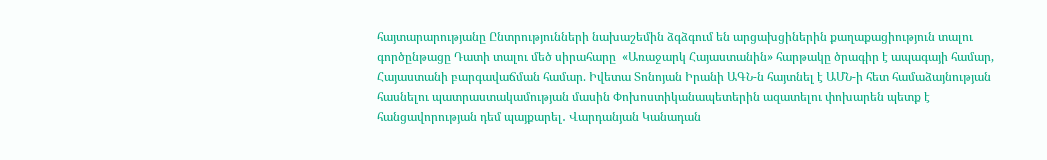հայտարարությանը Ընտրությունների նախաշեմին ձգձգում են արցախցիներին քաղաքացիություն տալու գործընթացը Դատի տալու մեծ սիրահարը  «Առաջարկ Հայաստանին» հարթակը ծրագիր է ապագայի համար, Հայաստանի բարգավաճման համար. Իվետա Տոնոյան Իրանի ԱԳՆ-ն հայտնել է ԱՄՆ-ի հետ համաձայնության հասնելու պատրաստակամության մասին Փոխոստիկանապետերին ազատելու փոխարեն պետք է հանցավորության դեմ պայքարել․ Վարդանյան Կանադան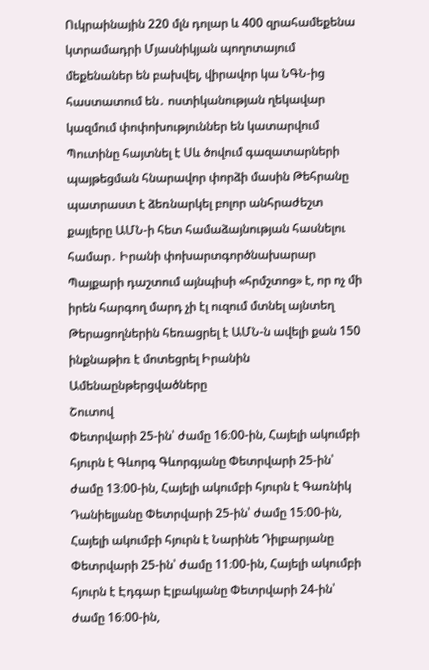Ուկրաինային 220 մլն դոլար և 400 զրահամեքենա կտրամադրի Մյասնիկյան պողոտայում մեքենաներ են բախվել, վիրավոր կա ՆԳՆ-ից հաստատում են․ ոստիկանության ղեկավար կազմում փոփոխություններ են կատարվում Պուտինը հայտնել է Սև ծովում գազատարների պայթեցման հնարավոր փորձի մասին Թեհրանը պատրաստ է ձեռնարկել բոլոր անհրաժեշտ քայլերը ԱՄՆ-ի հետ համաձայնության հասնելու համար․ Իրանի փոխարտգործնախարար Պայքարի դաշտում այնպիսի «հրմշտոց» է, որ ոչ մի իրեն հարգող մարդ չի էլ ուզում մտնել այնտեղ Թերացողներին հեռացրել է ԱՄՆ-ն ավելի քան 150 ինքնաթիռ է մոտեցրել Իրանին
Ամենաընթերցվածները
Շուտով
Փետրվարի 25-ին՝ ժամը 16։00-ին, Հայելի ակումբի հյուրն է Գևորգ Գևորգյանը Փետրվարի 25-ին՝ ժամը 13։00-ին, Հայելի ակումբի հյուրն է Գառնիկ Դանիելյանը Փետրվարի 25-ին՝ ժամը 15։00-ին, Հայելի ակումբի հյուրն է Նարինե Դիլբարյանը Փետրվարի 25-ին՝ ժամը 11։00-ին, Հայելի ակումբի հյուրն է Էդգար Էլբակյանը Փետրվարի 24-ին՝ ժամը 16։00-ին,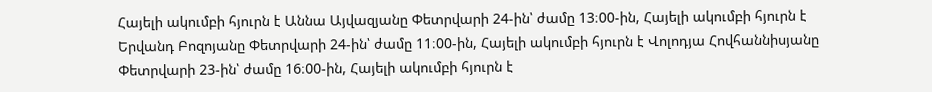Հայելի ակումբի հյուրն է Աննա Այվազյանը Փետրվարի 24-ին՝ ժամը 13։00-ին, Հայելի ակումբի հյուրն է Երվանդ Բոզոյանը Փետրվարի 24-ին՝ ժամը 11։00-ին, Հայելի ակումբի հյուրն է Վոլոդյա Հովհաննիսյանը Փետրվարի 23-ին՝ ժամը 16։00-ին, Հայելի ակումբի հյուրն է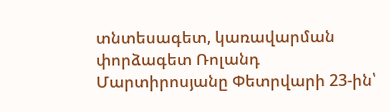տնտեսագետ, կառավարման փորձագետ Ռոլանդ Մարտիրոսյանը Փետրվարի 23-ին՝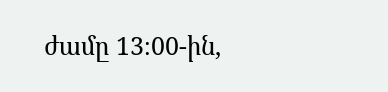ժամը 13։00-ին,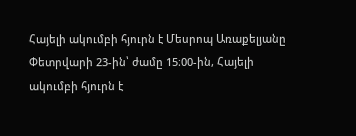Հայելի ակումբի հյուրն է Մեսրոպ Առաքելյանը Փետրվարի 23-ին՝ ժամը 15։00-ին, Հայելի ակումբի հյուրն է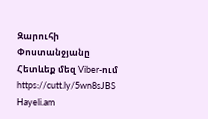Զարուհի Փոստանջյանը
Հետևեք մեզ Viber-ում https://cutt.ly/5wn8sJBS
Hayeli.am